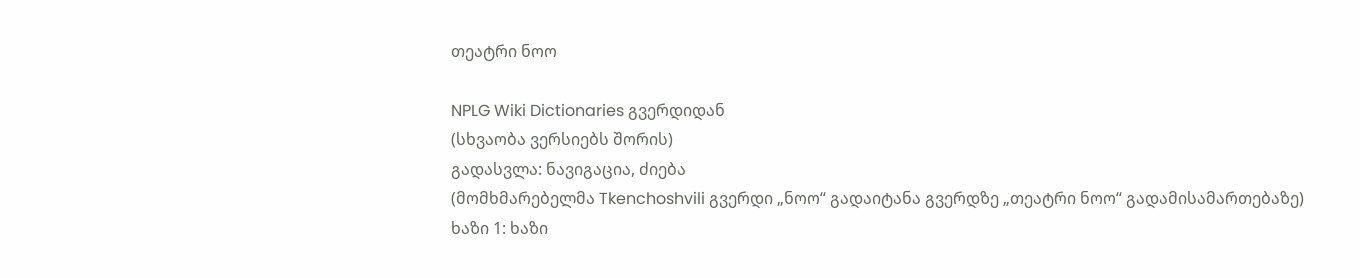თეატრი ნოო

NPLG Wiki Dictionaries გვერდიდან
(სხვაობა ვერსიებს შორის)
გადასვლა: ნავიგაცია, ძიება
(მომხმარებელმა Tkenchoshvili გვერდი „ნოო“ გადაიტანა გვერდზე „თეატრი ნოო“ გადამისამართებაზე)
ხაზი 1: ხაზი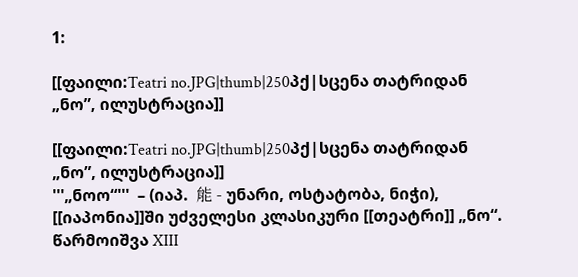1:

[[ფაილი:Teatri no.JPG|thumb|250პქ|სცენა თატრიდან „ნო”, ილუსტრაცია]]

[[ფაილი:Teatri no.JPG|thumb|250პქ|სცენა თატრიდან „ნო”, ილუსტრაცია]]
'''„ნოო“'''  – (იაპ.  能 - უნარი, ოსტატობა, ნიჭი), [[იაპონია]]ში უძველესი კლასიკური [[თეატრი]] „ნო“. წარმოიშვა XIII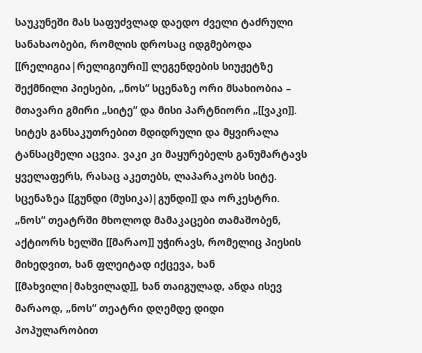საუკუნეში მას საფუძვლად დაედო ძველი ტაძრული სანახაობები, რომლის დროსაც იდგმებოდა [[რელიგია|რელიგიური]] ლეგენდების სიუჟეტზე შექმნილი პიესები, „ნოს“ სცენაზე ორი მსახიობია – მთავარი გმირი „სიტე“ და მისი პარტნიორი „[[ვაკი]]. სიტეს განსაკუთრებით მდიდრული და მყვირალა ტანსაცმელი აცვია. ვაკი კი მაყურებელს განუმარტავს ყველაფერს, რასაც აკეთებს, ლაპარაკობს სიტე. სცენაზეა [[გუნდი (მუსიკა)|გუნდი]] და ორკესტრი. „ნოს“ თეატრში მხოლოდ მამაკაცები თამაშობენ, აქტიორს ხელში [[მარაო]] უჭირავს, რომელიც პიესის მიხედვით, ხან ფლეიტად იქცევა, ხან [[მახვილი|მახვილად]], ხან თაიგულად, ანდა ისევ მარაოდ, „ნოს“ თეატრი დღემდე დიდი პოპულარობით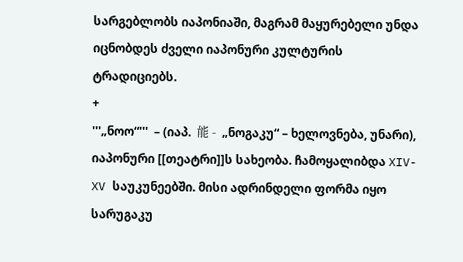სარგებლობს იაპონიაში, მაგრამ მაყურებელი უნდა იცნობდეს ძველი იაპონური კულტურის ტრადიციებს.
+
'''„ნოო“'''  – (იაპ.  能 -  „ნოგაკუ“ – ხელოვნება, უნარი), იაპონური [[თეატრი]]ს სახეობა. ჩამოყალიბდა XIV-XV საუკუნეებში. მისი ადრინდელი ფორმა იყო სარუგაკუ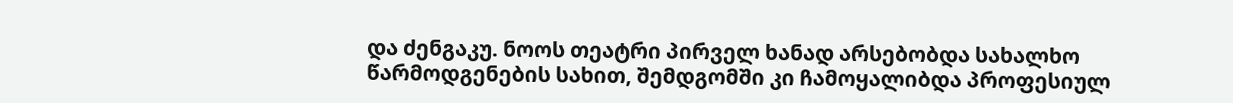და ძენგაკუ. ნოოს თეატრი პირველ ხანად არსებობდა სახალხო წარმოდგენების სახით, შემდგომში კი ჩამოყალიბდა პროფესიულ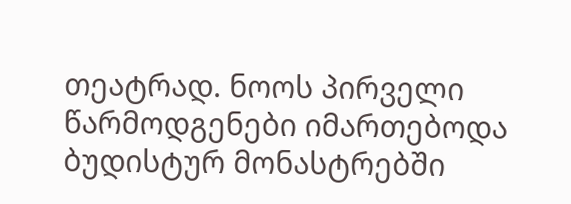თეატრად. ნოოს პირველი წარმოდგენები იმართებოდა ბუდისტურ მონასტრებში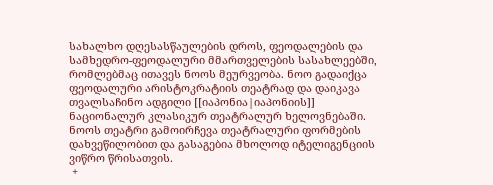სახალხო დღესასწაულების დროს, ფეოდალების და სამხედრო-ფეოდალური მმართველების სასახლეებში, რომლებმაც ითავეს ნოოს მეურვეობა. ნოო გადაიქცა ფეოდალური არისტოკრატიის თეატრად და დაიკავა თვალსაჩინო ადგილი [[იაპონია|იაპონიის]] ნაციონალურ კლასიკურ თეატრალურ ხელოვნებაში. ნოოს თეატრი გამოირჩევა თეატრალური ფორმების დახვეწილობით და გასაგებია მხოლოდ იტელიგენციის ვიწრო წრისათვის.
 +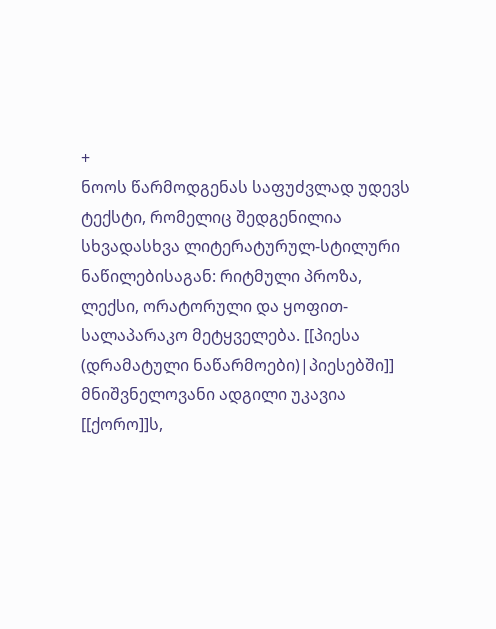+
ნოოს წარმოდგენას საფუძვლად უდევს ტექსტი, რომელიც შედგენილია სხვადასხვა ლიტერატურულ-სტილური ნაწილებისაგან: რიტმული პროზა, ლექსი, ორატორული და ყოფით-სალაპარაკო მეტყველება. [[პიესა (დრამატული ნაწარმოები)|პიესებში]] მნიშვნელოვანი ადგილი უკავია [[ქორო]]ს,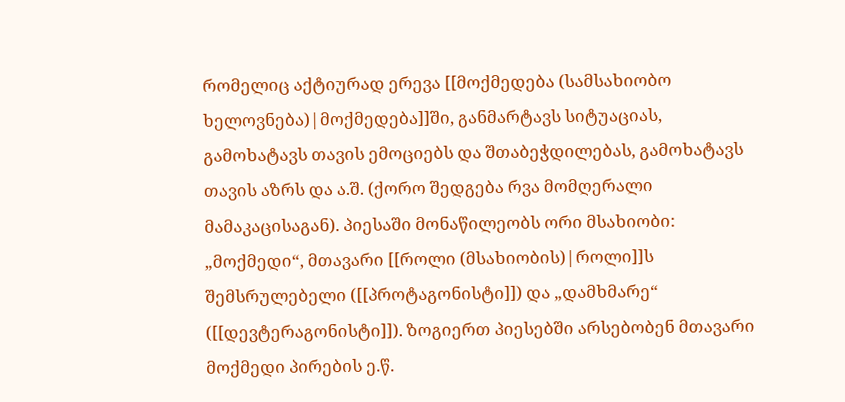რომელიც აქტიურად ერევა [[მოქმედება (სამსახიობო ხელოვნება)|მოქმედება]]ში, განმარტავს სიტუაციას, გამოხატავს თავის ემოციებს და შთაბეჭდილებას, გამოხატავს თავის აზრს და ა.შ. (ქორო შედგება რვა მომღერალი მამაკაცისაგან). პიესაში მონაწილეობს ორი მსახიობი: „მოქმედი“, მთავარი [[როლი (მსახიობის)|როლი]]ს შემსრულებელი ([[პროტაგონისტი]]) და „დამხმარე“ ([[დევტერაგონისტი]]). ზოგიერთ პიესებში არსებობენ მთავარი მოქმედი პირების ე.წ.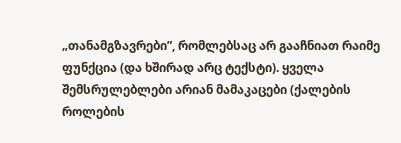„თანამგზავრები”, რომლებსაც არ გააჩნიათ რაიმე ფუნქცია (და ხშირად არც ტექსტი). ყველა შემსრულებლები არიან მამაკაცები (ქალების როლების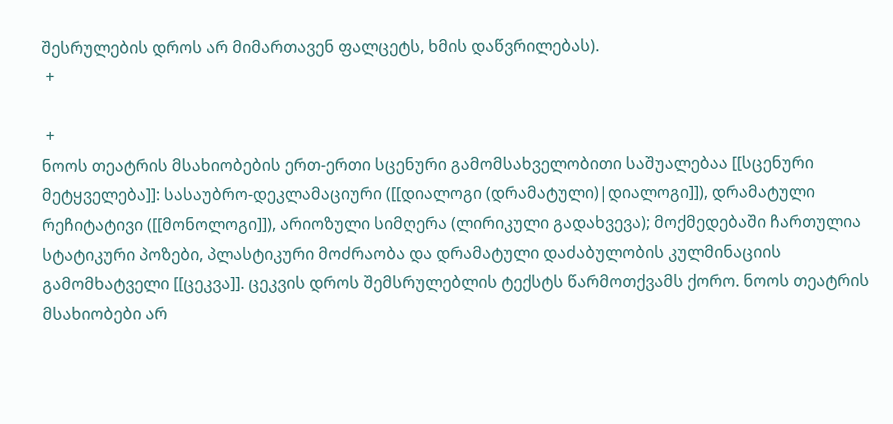შესრულების დროს არ მიმართავენ ფალცეტს, ხმის დაწვრილებას).
 +

 +
ნოოს თეატრის მსახიობების ერთ-ერთი სცენური გამომსახველობითი საშუალებაა [[სცენური მეტყველება]]: სასაუბრო-დეკლამაციური ([[დიალოგი (დრამატული)|დიალოგი]]), დრამატული რეჩიტატივი ([[მონოლოგი]]), არიოზული სიმღერა (ლირიკული გადახვევა); მოქმედებაში ჩართულია სტატიკური პოზები, პლასტიკური მოძრაობა და დრამატული დაძაბულობის კულმინაციის გამომხატველი [[ცეკვა]]. ცეკვის დროს შემსრულებლის ტექსტს წარმოთქვამს ქორო. ნოოს თეატრის მსახიობები არ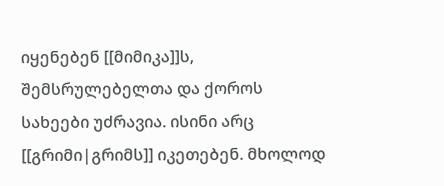იყენებენ [[მიმიკა]]ს, შემსრულებელთა და ქოროს სახეები უძრავია. ისინი არც [[გრიმი|გრიმს]] იკეთებენ. მხოლოდ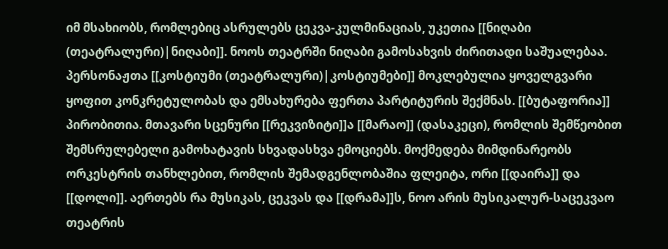იმ მსახიობს, რომლებიც ასრულებს ცეკვა-კულმინაციას, უკეთია [[ნიღაბი (თეატრალური)|ნიღაბი]]. ნოოს თეატრში ნიღაბი გამოსახვის ძირითადი საშუალებაა. პერსონაჟთა [[კოსტიუმი (თეატრალური)|კოსტიუმები]] მოკლებულია ყოველგვარი ყოფით კონკრეტულობას და ემსახურება ფერთა პარტიტურის შექმნას. [[ბუტაფორია]] პირობითია. მთავარი სცენური [[რეკვიზიტი]]ა [[მარაო]] (დასაკეცი), რომლის შემწეობით შემსრულებელი გამოხატავის სხვადასხვა ემოციებს. მოქმედება მიმდინარეობს ორკესტრის თანხლებით, რომლის შემადგენლობაშია ფლეიტა, ორი [[დაირა]] და [[დოლი]]. აერთებს რა მუსიკას, ცეკვას და [[დრამა]]ს, ნოო არის მუსიკალურ-საცეკვაო თეატრის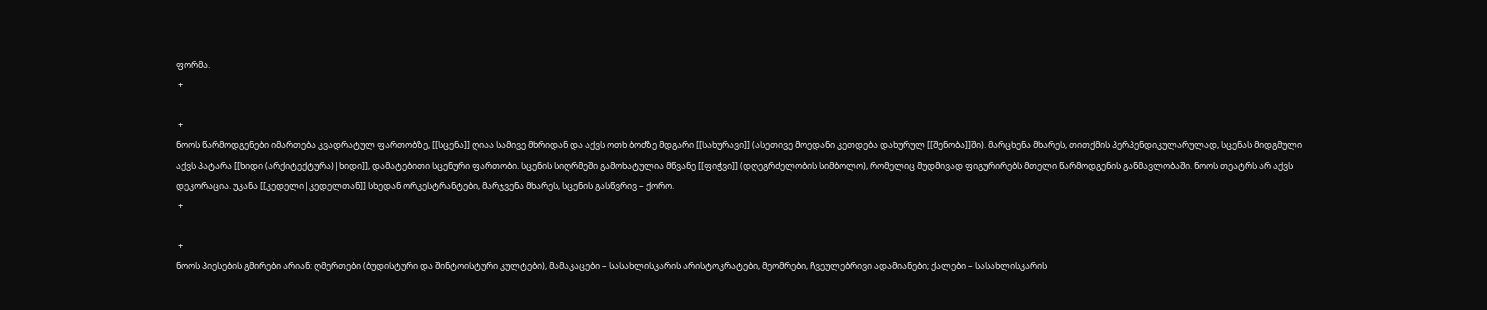ფორმა.
 +

 +
ნოოს წარმოდგენები იმართება კვადრატულ ფართობზე, [[სცენა]] ღიაა სამივე მხრიდან და აქვს ოთხ ბოძზე მდგარი [[სახურავი]] (ასეთივე მოედანი კეთდება დახურულ [[შენობა]]ში). მარცხენა მხარეს, თითქმის პერპენდიკულარულად, სცენას მიდგმული აქვს პატარა [[ხიდი (არქიტექტურა)|ხიდი]], დამატებითი სცენური ფართობი. სცენის სიღრმეში გამოხატულია მწვანე [[ფიჭვი]] (დღეგრძელობის სიმბოლო), რომელიც მუდმივად ფიგურირებს მთელი წარმოდგენის განმავლობაში. ნოოს თეატრს არ აქვს დეკორაცია. უკანა [[კედელი|კედელთან]] სხედან ორკესტრანტები, მარჯვენა მხარეს, სცენის გასწვრივ – ქორო.
 +

 +
ნოოს პიესების გმირები არიან: ღმერთები (ბუდისტური და შინტოისტური კულტები), მამაკაცები – სასახლისკარის არისტოკრატები, მეომრები, ჩვეულებრივი ადამიანები; ქალები – სასახლისკარის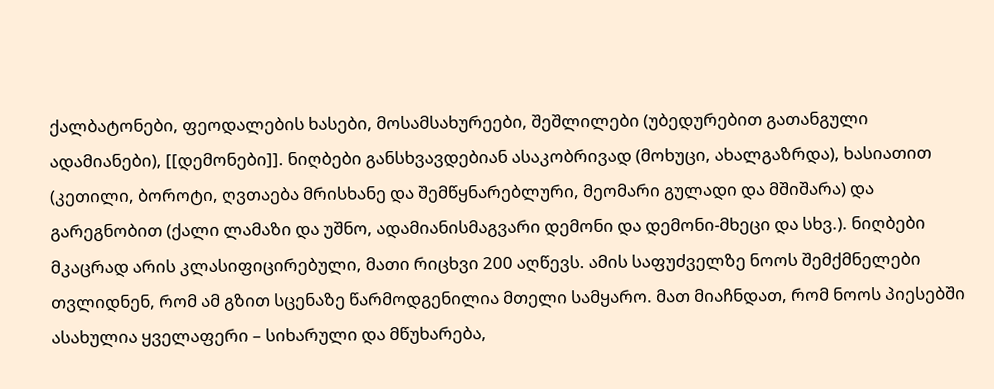ქალბატონები, ფეოდალების ხასები, მოსამსახურეები, შეშლილები (უბედურებით გათანგული ადამიანები), [[დემონები]]. ნიღბები განსხვავდებიან ასაკობრივად (მოხუცი, ახალგაზრდა), ხასიათით (კეთილი, ბოროტი, ღვთაება მრისხანე და შემწყნარებლური, მეომარი გულადი და მშიშარა) და გარეგნობით (ქალი ლამაზი და უშნო, ადამიანისმაგვარი დემონი და დემონი-მხეცი და სხვ.). ნიღბები მკაცრად არის კლასიფიცირებული, მათი რიცხვი 200 აღწევს. ამის საფუძველზე ნოოს შემქმნელები თვლიდნენ, რომ ამ გზით სცენაზე წარმოდგენილია მთელი სამყარო. მათ მიაჩნდათ, რომ ნოოს პიესებში ასახულია ყველაფერი – სიხარული და მწუხარება,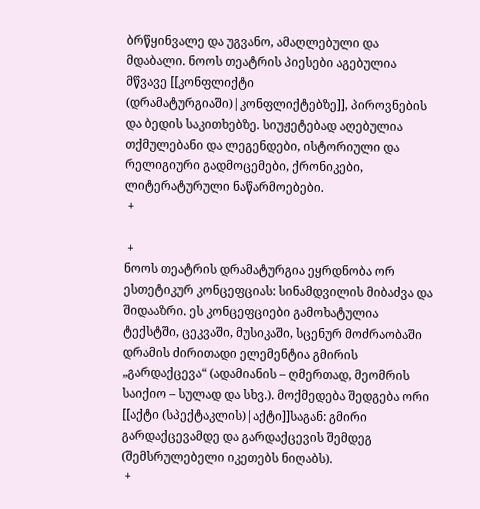ბრწყინვალე და უგვანო, ამაღლებული და მდაბალი. ნოოს თეატრის პიესები აგებულია მწვავე [[კონფლიქტი (დრამატურგიაში)|კონფლიქტებზე]], პიროვნების და ბედის საკითხებზე. სიუჟეტებად აღებულია თქმულებანი და ლეგენდები, ისტორიული და რელიგიური გადმოცემები, ქრონიკები, ლიტერატურული ნაწარმოებები.
 +

 +
ნოოს თეატრის დრამატურგია ეყრდნობა ორ ესთეტიკურ კონცეფციას: სინამდვილის მიბაძვა და შიდააზრი. ეს კონცეფციები გამოხატულია ტექსტში, ცეკვაში, მუსიკაში, სცენურ მოძრაობაში დრამის ძირითადი ელემენტია გმირის „გარდაქცევა“ (ადამიანის – ღმერთად, მეომრის საიქიო – სულად და სხვ.). მოქმედება შედგება ორი [[აქტი (სპექტაკლის)|აქტი]]საგან: გმირი გარდაქცევამდე და გარდაქცევის შემდეგ (შემსრულებელი იკეთებს ნიღაბს).
 +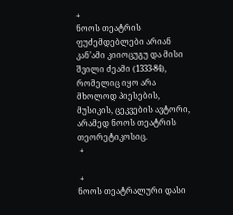+
ნოოს თეატრის ფუძემდებლები არიან კან’ამი კიიოცუგუ და მისი შვილი ძეამი (1333-84), რომელიც იყო არა მხოლოდ პიესების, მუსიკის, ცეკვების ავტორი, არამედ ნოოს თეატრის თეორეტიკოსიც.
 +

 +
ნოოს თეატრალური დასი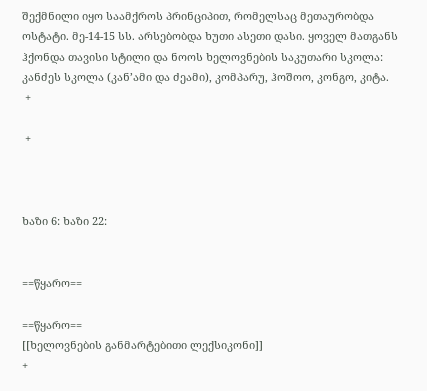შექმნილი იყო საამქროს პრინციპით, რომელსაც მეთაურობდა ოსტატი. მე-14-15 სს. არსებობდა ხუთი ასეთი დასი. ყოველ მათგანს ჰქონდა თავისი სტილი და ნოოს ხელოვნების საკუთარი სკოლა: კანძეს სკოლა (კან’ამი და ძეამი), კომპარუ, ჰოშოო, კონგო, კიტა.
 +

 +



ხაზი 6: ხაზი 22:


==წყარო==

==წყარო==
[[ხელოვნების განმარტებითი ლექსიკონი]]
+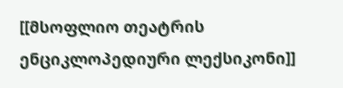[[მსოფლიო თეატრის ენციკლოპედიური ლექსიკონი]]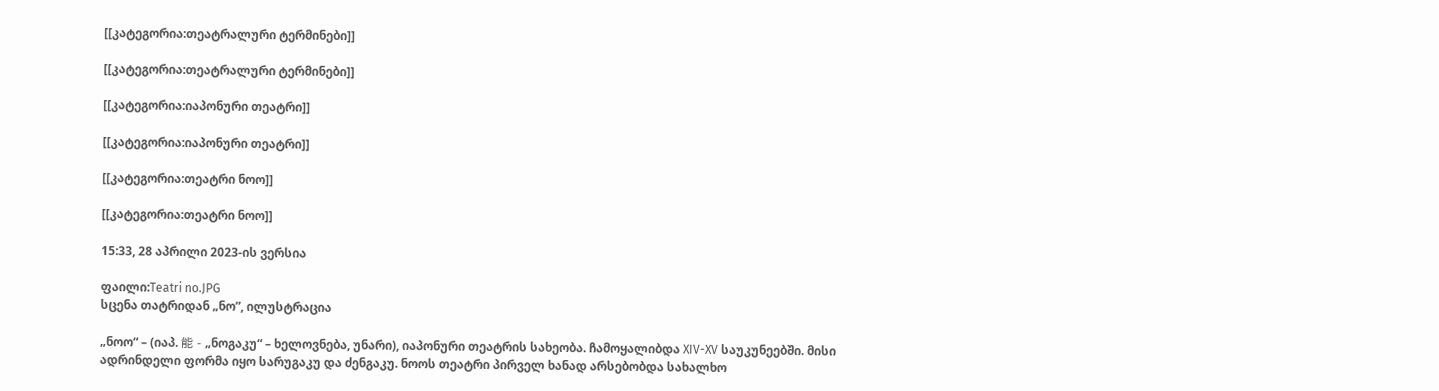[[კატეგორია:თეატრალური ტერმინები]]

[[კატეგორია:თეატრალური ტერმინები]]

[[კატეგორია:იაპონური თეატრი]]

[[კატეგორია:იაპონური თეატრი]]

[[კატეგორია:თეატრი ნოო]]

[[კატეგორია:თეატრი ნოო]]

15:33, 28 აპრილი 2023-ის ვერსია

ფაილი:Teatri no.JPG
სცენა თატრიდან „ნო”, ილუსტრაცია

„ნოო“ – (იაპ. 能 - „ნოგაკუ“ – ხელოვნება, უნარი), იაპონური თეატრის სახეობა. ჩამოყალიბდა XIV-XV საუკუნეებში. მისი ადრინდელი ფორმა იყო სარუგაკუ და ძენგაკუ. ნოოს თეატრი პირველ ხანად არსებობდა სახალხო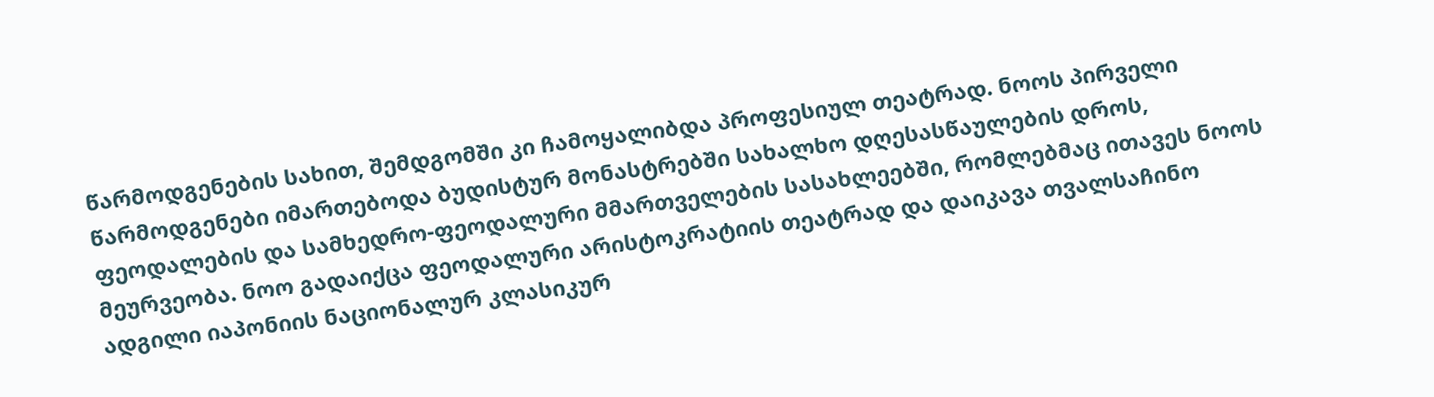წარმოდგენების სახით, შემდგომში კი ჩამოყალიბდა პროფესიულ თეატრად. ნოოს პირველი წარმოდგენები იმართებოდა ბუდისტურ მონასტრებში სახალხო დღესასწაულების დროს, ფეოდალების და სამხედრო-ფეოდალური მმართველების სასახლეებში, რომლებმაც ითავეს ნოოს მეურვეობა. ნოო გადაიქცა ფეოდალური არისტოკრატიის თეატრად და დაიკავა თვალსაჩინო ადგილი იაპონიის ნაციონალურ კლასიკურ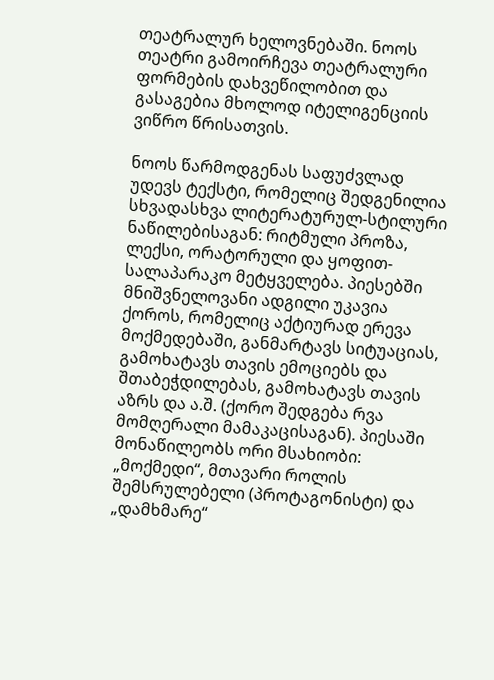თეატრალურ ხელოვნებაში. ნოოს თეატრი გამოირჩევა თეატრალური ფორმების დახვეწილობით და გასაგებია მხოლოდ იტელიგენციის ვიწრო წრისათვის.

ნოოს წარმოდგენას საფუძვლად უდევს ტექსტი, რომელიც შედგენილია სხვადასხვა ლიტერატურულ-სტილური ნაწილებისაგან: რიტმული პროზა, ლექსი, ორატორული და ყოფით-სალაპარაკო მეტყველება. პიესებში მნიშვნელოვანი ადგილი უკავია ქოროს, რომელიც აქტიურად ერევა მოქმედებაში, განმარტავს სიტუაციას, გამოხატავს თავის ემოციებს და შთაბეჭდილებას, გამოხატავს თავის აზრს და ა.შ. (ქორო შედგება რვა მომღერალი მამაკაცისაგან). პიესაში მონაწილეობს ორი მსახიობი: „მოქმედი“, მთავარი როლის შემსრულებელი (პროტაგონისტი) და „დამხმარე“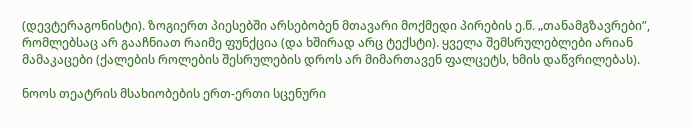(დევტერაგონისტი). ზოგიერთ პიესებში არსებობენ მთავარი მოქმედი პირების ე.წ. „თანამგზავრები”, რომლებსაც არ გააჩნიათ რაიმე ფუნქცია (და ხშირად არც ტექსტი). ყველა შემსრულებლები არიან მამაკაცები (ქალების როლების შესრულების დროს არ მიმართავენ ფალცეტს, ხმის დაწვრილებას).

ნოოს თეატრის მსახიობების ერთ-ერთი სცენური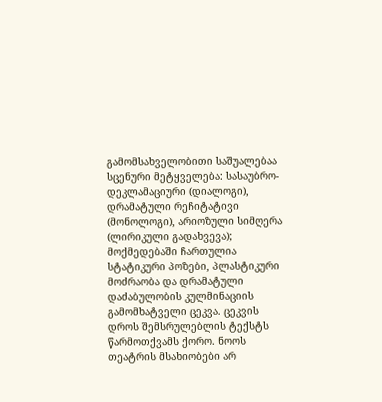გამომსახველობითი საშუალებაა სცენური მეტყველება: სასაუბრო-დეკლამაციური (დიალოგი), დრამატული რეჩიტატივი (მონოლოგი), არიოზული სიმღერა (ლირიკული გადახვევა); მოქმედებაში ჩართულია სტატიკური პოზები, პლასტიკური მოძრაობა და დრამატული დაძაბულობის კულმინაციის გამომხატველი ცეკვა. ცეკვის დროს შემსრულებლის ტექსტს წარმოთქვამს ქორო. ნოოს თეატრის მსახიობები არ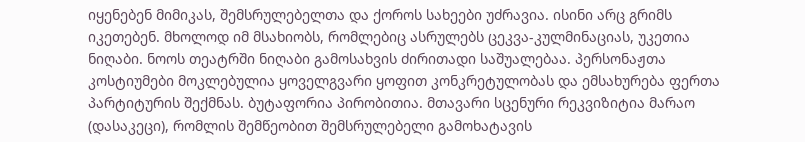იყენებენ მიმიკას, შემსრულებელთა და ქოროს სახეები უძრავია. ისინი არც გრიმს იკეთებენ. მხოლოდ იმ მსახიობს, რომლებიც ასრულებს ცეკვა-კულმინაციას, უკეთია ნიღაბი. ნოოს თეატრში ნიღაბი გამოსახვის ძირითადი საშუალებაა. პერსონაჟთა კოსტიუმები მოკლებულია ყოველგვარი ყოფით კონკრეტულობას და ემსახურება ფერთა პარტიტურის შექმნას. ბუტაფორია პირობითია. მთავარი სცენური რეკვიზიტია მარაო (დასაკეცი), რომლის შემწეობით შემსრულებელი გამოხატავის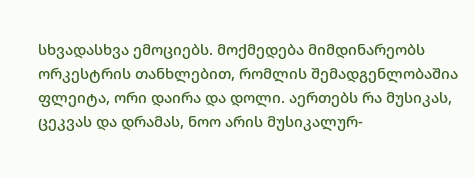სხვადასხვა ემოციებს. მოქმედება მიმდინარეობს ორკესტრის თანხლებით, რომლის შემადგენლობაშია ფლეიტა, ორი დაირა და დოლი. აერთებს რა მუსიკას, ცეკვას და დრამას, ნოო არის მუსიკალურ-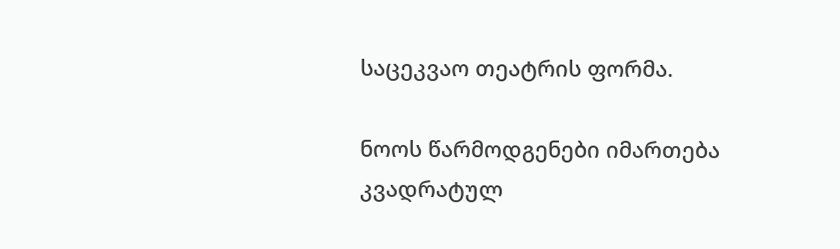საცეკვაო თეატრის ფორმა.

ნოოს წარმოდგენები იმართება კვადრატულ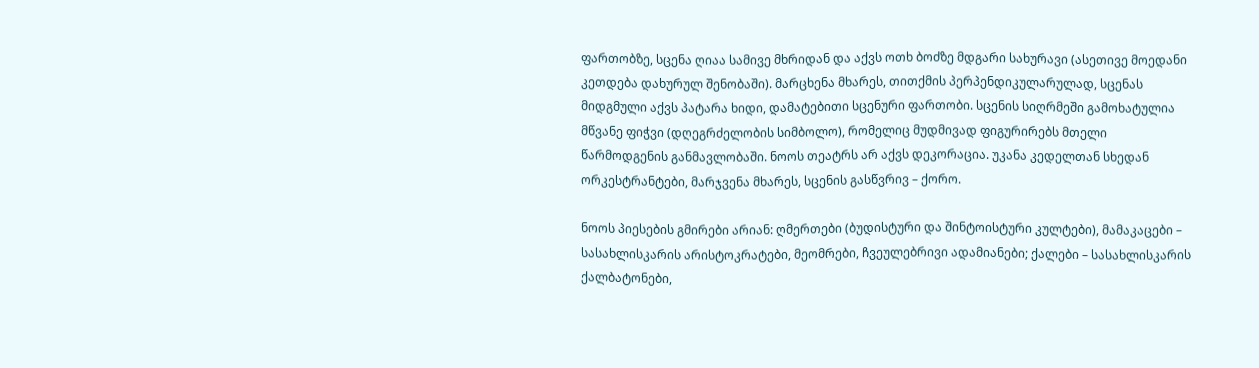ფართობზე, სცენა ღიაა სამივე მხრიდან და აქვს ოთხ ბოძზე მდგარი სახურავი (ასეთივე მოედანი კეთდება დახურულ შენობაში). მარცხენა მხარეს, თითქმის პერპენდიკულარულად, სცენას მიდგმული აქვს პატარა ხიდი, დამატებითი სცენური ფართობი. სცენის სიღრმეში გამოხატულია მწვანე ფიჭვი (დღეგრძელობის სიმბოლო), რომელიც მუდმივად ფიგურირებს მთელი წარმოდგენის განმავლობაში. ნოოს თეატრს არ აქვს დეკორაცია. უკანა კედელთან სხედან ორკესტრანტები, მარჯვენა მხარეს, სცენის გასწვრივ – ქორო.

ნოოს პიესების გმირები არიან: ღმერთები (ბუდისტური და შინტოისტური კულტები), მამაკაცები – სასახლისკარის არისტოკრატები, მეომრები, ჩვეულებრივი ადამიანები; ქალები – სასახლისკარის ქალბატონები,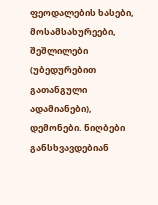ფეოდალების ხასები, მოსამსახურეები, შეშლილები (უბედურებით გათანგული ადამიანები), დემონები. ნიღბები განსხვავდებიან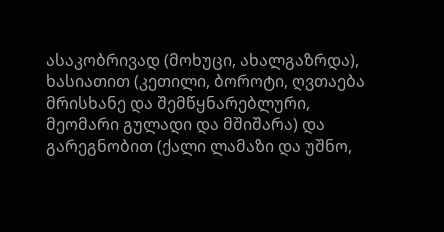ასაკობრივად (მოხუცი, ახალგაზრდა), ხასიათით (კეთილი, ბოროტი, ღვთაება მრისხანე და შემწყნარებლური, მეომარი გულადი და მშიშარა) და გარეგნობით (ქალი ლამაზი და უშნო,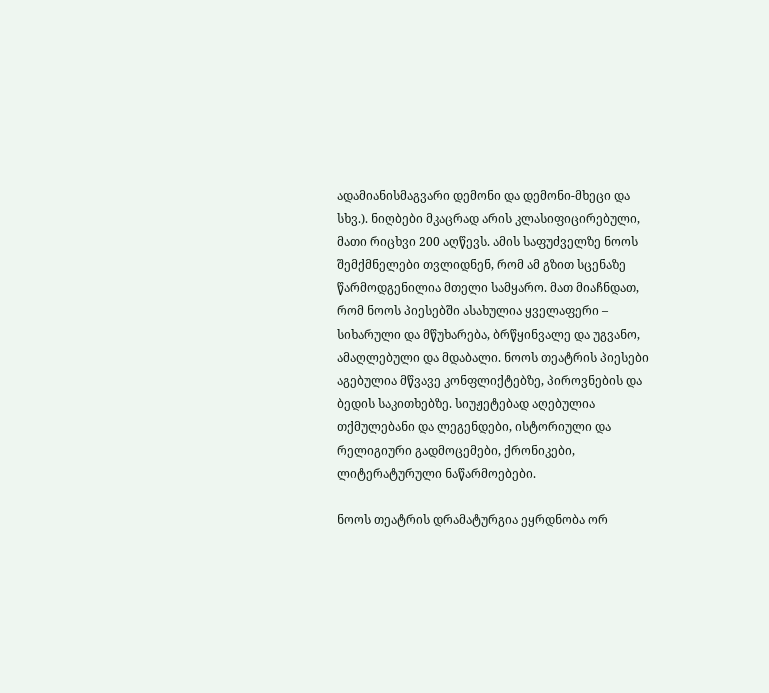ადამიანისმაგვარი დემონი და დემონი-მხეცი და სხვ.). ნიღბები მკაცრად არის კლასიფიცირებული, მათი რიცხვი 200 აღწევს. ამის საფუძველზე ნოოს შემქმნელები თვლიდნენ, რომ ამ გზით სცენაზე წარმოდგენილია მთელი სამყარო. მათ მიაჩნდათ, რომ ნოოს პიესებში ასახულია ყველაფერი – სიხარული და მწუხარება, ბრწყინვალე და უგვანო, ამაღლებული და მდაბალი. ნოოს თეატრის პიესები აგებულია მწვავე კონფლიქტებზე, პიროვნების და ბედის საკითხებზე. სიუჟეტებად აღებულია თქმულებანი და ლეგენდები, ისტორიული და რელიგიური გადმოცემები, ქრონიკები, ლიტერატურული ნაწარმოებები.

ნოოს თეატრის დრამატურგია ეყრდნობა ორ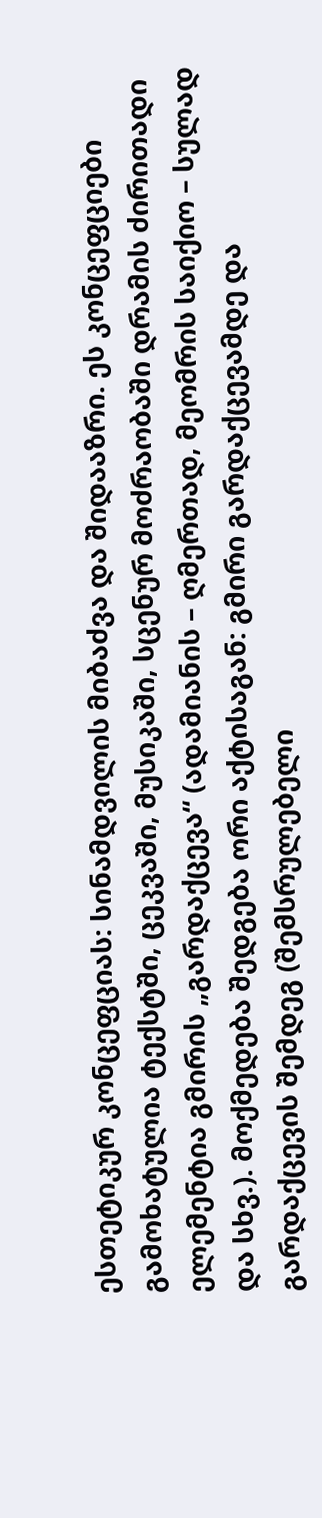ესთეტიკურ კონცეფციას: სინამდვილის მიბაძვა და შიდააზრი. ეს კონცეფციები გამოხატულია ტექსტში, ცეკვაში, მუსიკაში, სცენურ მოძრაობაში დრამის ძირითადი ელემენტია გმირის „გარდაქცევა“ (ადამიანის – ღმერთად, მეომრის საიქიო – სულად და სხვ.). მოქმედება შედგება ორი აქტისაგან: გმირი გარდაქცევამდე და გარდაქცევის შემდეგ (შემსრულებელი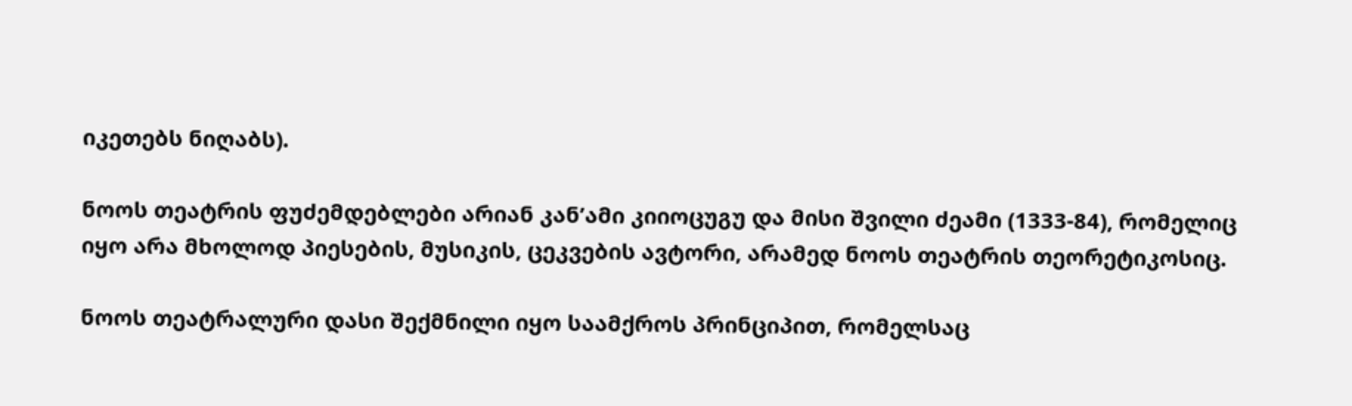იკეთებს ნიღაბს).

ნოოს თეატრის ფუძემდებლები არიან კან’ამი კიიოცუგუ და მისი შვილი ძეამი (1333-84), რომელიც იყო არა მხოლოდ პიესების, მუსიკის, ცეკვების ავტორი, არამედ ნოოს თეატრის თეორეტიკოსიც.

ნოოს თეატრალური დასი შექმნილი იყო საამქროს პრინციპით, რომელსაც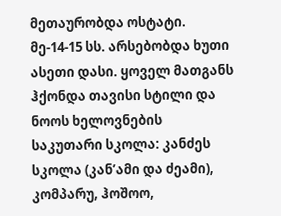მეთაურობდა ოსტატი. მე-14-15 სს. არსებობდა ხუთი ასეთი დასი. ყოველ მათგანს ჰქონდა თავისი სტილი და ნოოს ხელოვნების საკუთარი სკოლა: კანძეს სკოლა (კან’ამი და ძეამი), კომპარუ, ჰოშოო,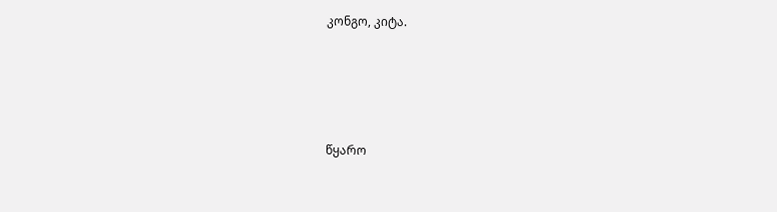კონგო, კიტა.




წყარო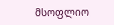მსოფლიო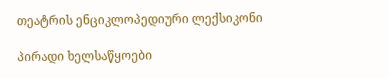თეატრის ენციკლოპედიური ლექსიკონი

პირადი ხელსაწყოები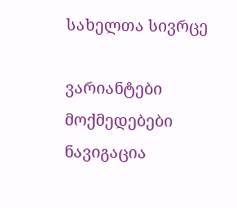სახელთა სივრცე

ვარიანტები
მოქმედებები
ნავიგაცია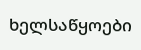ხელსაწყოები